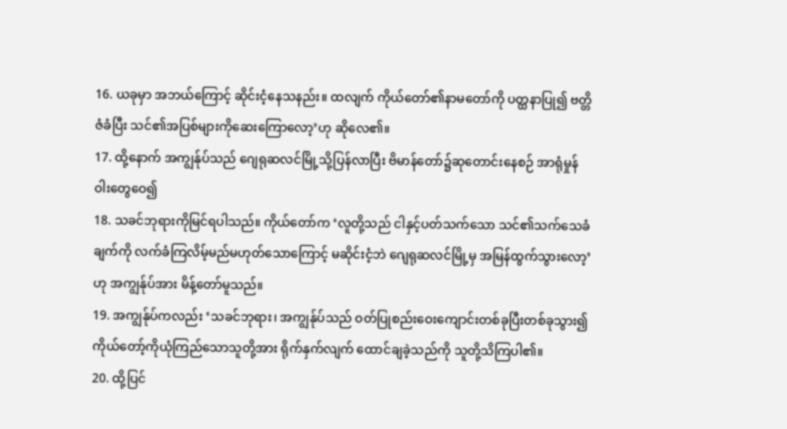16. ယခုမှာ အဘယ်ကြောင့် ဆိုင်းငံ့နေသနည်း။ ထလျက် ကိုယ်တော်၏နာမတော်ကို ပတ္ထနာပြု၍ ဗတ္တိဇံခံပြီး သင်၏အပြစ်များကိုဆေးကြောလော့’ဟု ဆိုလေ၏။
17. ထို့နောက် အကျွန်ုပ်သည် ဂျေရုဆလင်မြို့သို့ပြန်လာပြီး ဗိမာန်တော်၌ဆုတောင်းနေစဉ် အာရုံမှုန်ဝါးတွေဝေ၍
18. သခင်ဘုရားကိုမြင်ရပါသည်။ ကိုယ်တော်က ‘လူတို့သည် ငါနှင့်ပတ်သက်သော သင်၏သက်သေခံချက်ကို လက်ခံကြလိမ့်မည်မဟုတ်သောကြောင့် မဆိုင်းငံ့ဘဲ ဂျေရုဆလင်မြို့မှ အမြန်ထွက်သွားလော့’ဟု အကျွန်ုပ်အား မိန့်တော်မူသည်။
19. အကျွန်ုပ်ကလည်း ‘သခင်ဘုရား၊ အကျွန်ုပ်သည် ဝတ်ပြုစည်းဝေးကျောင်းတစ်ခုပြီးတစ်ခုသွား၍ ကိုယ်တော့်ကိုယုံကြည်သောသူတို့အား ရိုက်နှက်လျက် ထောင်ချခဲ့သည်ကို သူတို့သိကြပါ၏။
20. ထို့ပြင်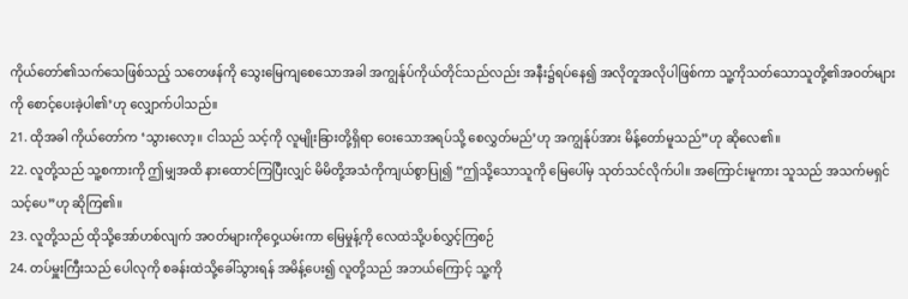ကိုယ်တော်၏သက်သေဖြစ်သည့် သတေဖန်ကို သွေးမြေကျစေသောအခါ အကျွန်ုပ်ကိုယ်တိုင်သည်လည်း အနီး၌ရပ်နေ၍ အလိုတူအလိုပါဖြစ်ကာ သူ့ကိုသတ်သောသူတို့၏အဝတ်များကို စောင့်ပေးခဲ့ပါ၏’ဟု လျှောက်ပါသည်။
21. ထိုအခါ ကိုယ်တော်က ‘သွားလော့။ ငါသည် သင့်ကို လူမျိုးခြားတို့ရှိရာ ဝေးသောအရပ်သို့ စေလွှတ်မည်’ဟု အကျွန်ုပ်အား မိန့်တော်မူသည်”ဟု ဆိုလေ၏။
22. လူတို့သည် သူ့စကားကို ဤမျှအထိ နားထောင်ကြပြီးလျှင် မိမိတို့အသံကိုကျယ်စွာပြု၍ “ဤသို့သောသူကို မြေပေါ်မှ သုတ်သင်လိုက်ပါ။ အကြောင်းမူကား သူသည် အသက်မရှင်သင့်ပေ”ဟု ဆိုကြ၏။
23. လူတို့သည် ထိုသို့အော်ဟစ်လျက် အဝတ်များကိုဝှေ့ယမ်းကာ မြေမှုန့်ကို လေထဲသို့ပစ်လွှင့်ကြစဉ်
24. တပ်မှူးကြီးသည် ပေါလုကို စခန်းထဲသို့ခေါ်သွားရန် အမိန့်ပေး၍ လူတို့သည် အဘယ်ကြောင့် သူ့ကို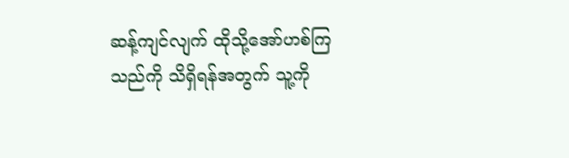ဆန့်ကျင်လျက် ထိုသို့အော်ဟစ်ကြသည်ကို သိရှိရန်အတွက် သူ့ကို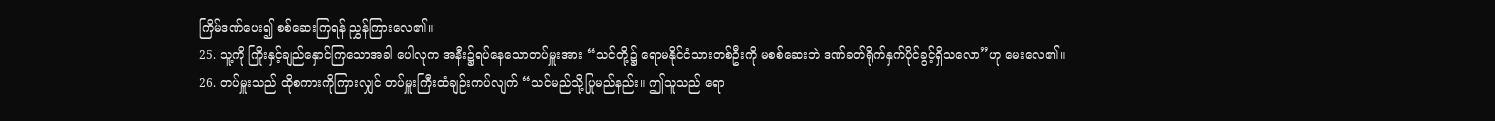ကြိမ်ဒဏ်ပေး၍ စစ်ဆေးကြရန် ညွှန်ကြားလေ၏။
25. သူ့ကို ကြိုးနှင့်ချည်နှောင်ကြသောအခါ ပေါလုက အနီး၌ရပ်နေသောတပ်မှူးအား “သင်တို့၌ ရောမနိုင်ငံသားတစ်ဦးကို မစစ်ဆေးဘဲ ဒဏ်ခတ်ရိုက်နှက်ပိုင်ခွင့်ရှိသလော”ဟု မေးလေ၏။
26. တပ်မှူးသည် ထိုစကားကိုကြားလျှင် တပ်မှူးကြီးထံချဉ်းကပ်လျက် “သင်မည်သို့ပြုမည်နည်း။ ဤသူသည် ရော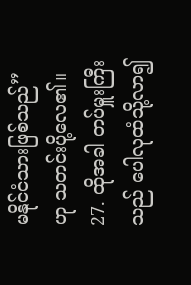မနိုင်ငံသားဖြစ်သည်”ဟု သတင်းပို့လေ၏။
27. ထိုအခါ တပ်မှူးကြီးသည် ပေါလုထံသို့လာ၍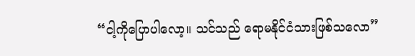“ငါ့ကိုပြောပါလော့။ သင်သည် ရောမနိုင်ငံသားဖြစ်သလော”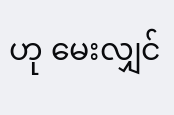ဟု မေးလျှင်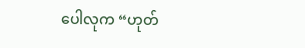ပေါလုက “ဟုတ်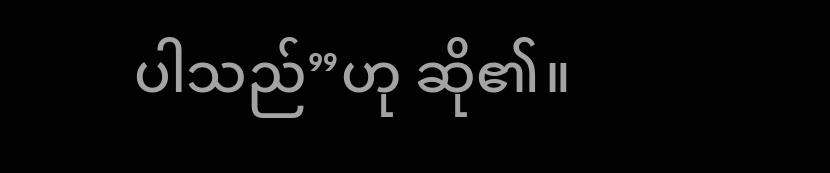ပါသည်”ဟု ဆို၏။